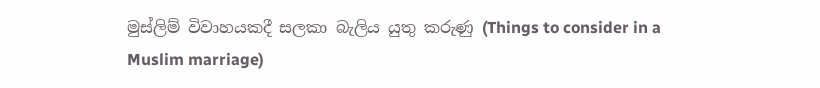මුස්ලිම් විවාහයකදී සලකා බැලිය යුතු කරුණු (Things to consider in a Muslim marriage)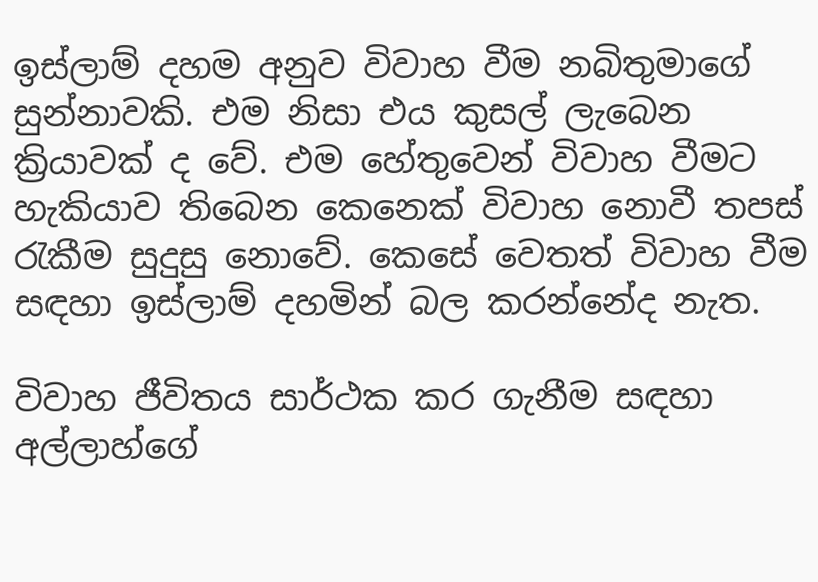ඉස්ලාම් දහම අනුව විවාහ වීම නබිතුමාගේ සුන්නාවකි. එම නිසා එය කුසල් ලැබෙන ක්‍රියාවක් ද වේ. එම හේතුවෙන් විවාහ වීමට හැකියාව තිබෙන කෙනෙක් විවාහ නොවී තපස් රැකීම සුදුසු නොවේ. කෙසේ වෙතත් විවාහ වීම සඳහා ඉස්ලාම් දහමින් බල කරන්නේද නැත.

විවාහ ජීවිතය සාර්ථක කර ගැනීම සඳහා අල්ලාහ්ගේ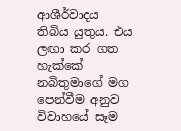ආශීර්වාදය තිබිය යුතුය. එය ලඟා කර ගත හැක්කේ නබිතුමාගේ මග පෙන්වීම අනුව විවාහයේ සෑම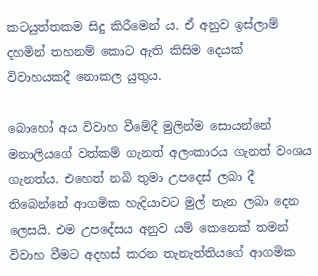කටයුත්තකම සිදු කිරීමෙන් ය. ඒ අනුව ඉස්ලාම් දහමින් තහනම් කොට ඇති කිසිම දෙයක් විවාහයකදී නොකල යුතුය.

බොහෝ අය විවාහ වීමේදී මුලින්ම සොයන්නේ මනාලියගේ වත්කම් ගැනත් අලංකාරය ගැනත් වංශය ගැනත්ය. එහෙත් නබි තුමා උපදෙස් ලබා දී තිබෙන්නේ ආගමික හැදියාවට මුල් තැන ලබා දෙන ලෙසයි. එම උපදේසය අනුව යම් කෙනෙක් තමන් විවාහ වීමට අදහස් කරන තැනැත්තියගේ ආගමික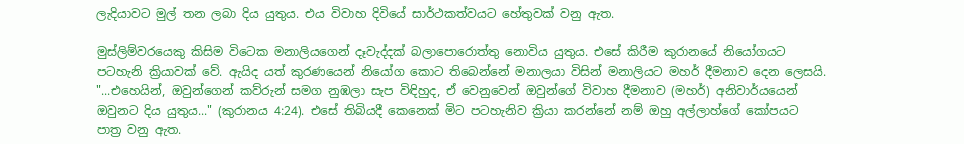ලැදියාවට මුල් තන ලබා දිය යුතුය. එය විවාහ දිවියේ සාර්ථකත්වයට හේතුවක් වනු ඇත.

මුස්ලිම්වරයෙකු කිසිම විටෙක මනාලියගෙන් දෑවැද්දක් බලාපොරොත්තු නොවිය යුතුය. එසේ කිරීම කුරානයේ නියෝගයට පටහැනි ක්‍රියාවක් වේ. ඇයිද යත් කුරණයෙන් නියෝග කොට තිබෙන්නේ මනාලයා විසින් මනාලියට මහර් දීමනාව දෙන ලෙසයි. "...එහෙයින්, ඔවුන්ගෙන් කව්රුන් සමග නුඹලා සැප විඳිහුද, ඒ වෙනුවෙන් ඔවුන්ගේ විවාහ දීමනාව (මහර්) අනිවාර්යයෙන් ඔවුනට දිය යුතුය..." (කුරානය 4:24). එසේ තිබියදී කෙනෙක් මිට පටහැනිව ක්‍රියා කරන්නේ නම් ඔහු අල්ලාහ්ගේ කෝපයට පාත්‍ර වනු ඇත.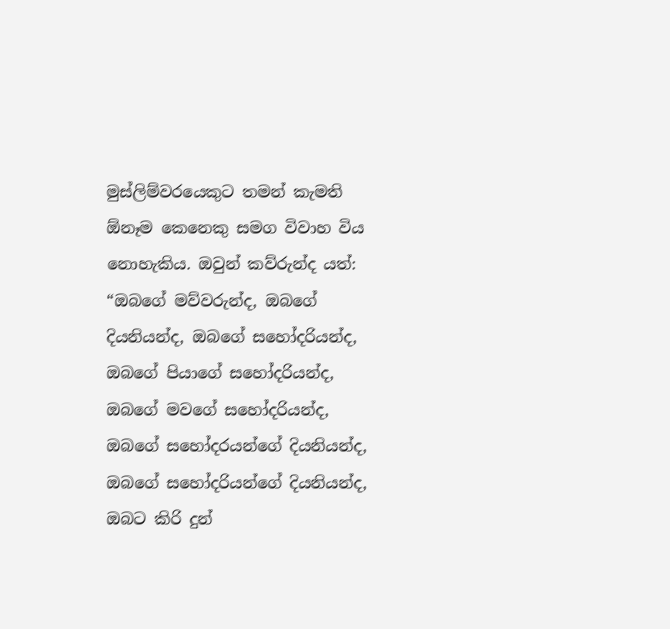මුස්ලිම්වරයෙකුට තමන් කැමති ඕනෑම කෙනෙකු සමග විවාහ විය නොහැකිය. ඔවුන් කව්රුන්ද යත්: “ඔබගේ මව්වරුන්ද, ඔබගේ දියනියන්ද, ඔබගේ සහෝදරියන්ද, ඔබගේ පියාගේ සහෝදරියන්ද, ඔබගේ මවගේ සහෝදරියන්ද, ඔබගේ සහෝදරයන්ගේ දියනියන්ද, ඔබගේ සහෝදරියන්ගේ දියනියන්ද, ඔබට කිරි දුන්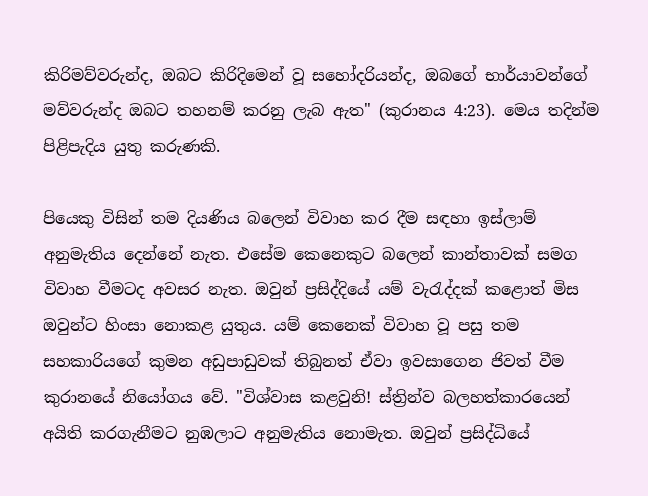කිරිමව්වරුන්ද, ඔබට කිරිදිමෙන් වූ සහෝදරියන්ද, ඔබගේ භාර්යාවන්ගේ මව්වරුන්ද ඔබට තහනම් කරනු ලැබ ඇත" (කුරානය 4:23). මෙය තදින්ම පිළිපැදිය යුතු කරුණකි.

පියෙකු විසින් තම දියණිය බලෙන් විවාහ කර දීම සඳහා ඉස්ලාම් අනුමැතිය දෙන්නේ නැත. එසේම කෙනෙකුට බලෙන් කාන්තාවක් සමග විවාහ වීමටද අවසර නැත. ඔවුන් ප්‍රසිද්දියේ යම් වැරැද්දක් කළොත් මිස ඔවුන්ට හිංසා නොකළ යුතුය. යම් කෙනෙක් විවාහ වූ පසු තම සහකාරියගේ කුමන අඩුපාඩුවක් තිබුනත් ඒවා ඉවසාගෙන ජිවත් වීම කුරානයේ නියෝගය වේ. "විශ්වාස කළවුනි! ස්ත්‍රින්ව බලහත්කාරයෙන් අයිති කරගැනීමට නුඹලාට අනුමැතිය නොමැත. ඔවුන් ප්‍රසිද්ධියේ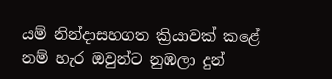යම් නින්දාසහගත ක්‍රියාවක් කළේ නම් හැර ඔවුන්ට නුඹලා දුන්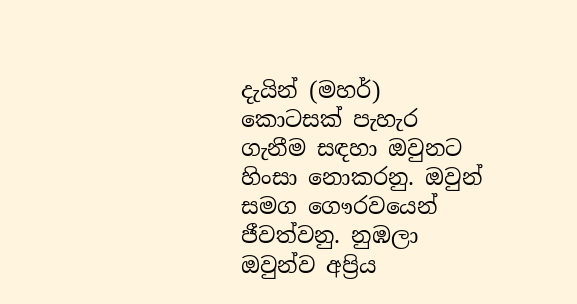දැයින් (මහර්) කොටසක් පැහැර ගැනීම සඳහා ඔවුනට හිංසා නොකරනු. ඔවුන් සමග ගෞරවයෙන් ජීවත්වනු. නුඹලා ඔවුන්ව අප්‍රිය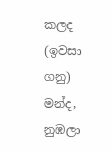කලද (ඉවසා ගනු) මන්ද, නුඹලා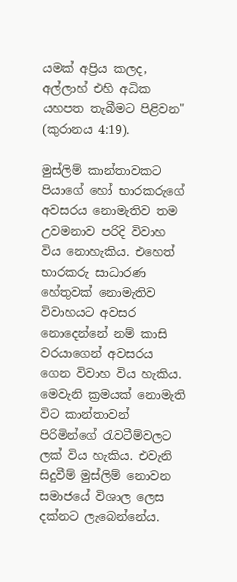යමක් අප්‍රිය කලද, අල්ලාහ් එහි අධික යහපත තැබීමට පිළිවන" (කුරානය 4:19).

මුස්ලිම් කාන්තාවකට පියාගේ හෝ භාරකරුගේ අවසරය නොමැතිව තම උවමනාව පරිදි විවාහ විය නොහැකිය. එහෙත් භාරකරු සාධාරණ හේතුවක් නොමැතිව විවාහයට අවසර නොදෙන්නේ නම් කාසි වරයාගෙන් අවසරය ගෙන විවාහ විය හැකිය. මෙවැනි ක්‍රමයක් නොමැති විට කාන්තාවන් පිරිමින්ගේ රැවටීම්වලට ලක් විය හැකිය. එවැනි සිදුවීම් මුස්ලිම් නොවන සමාජයේ විශාල ලෙස දක්නට ලැබෙන්නේය.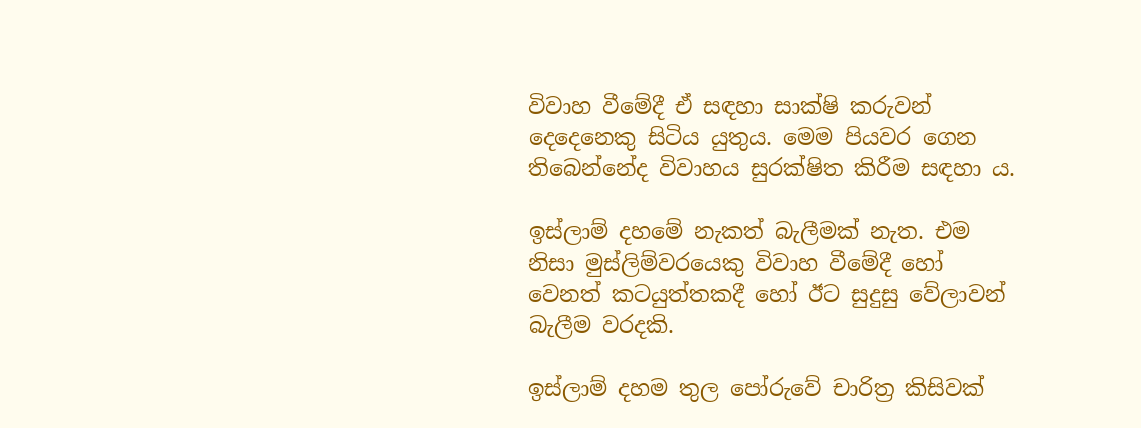විවාහ වීමේදී ඒ සඳහා සාක්ෂි කරුවන් දෙදෙනෙකු සිටිය යුතුය. මෙම පියවර ගෙන තිබෙන්නේද විවාහය සුරක්ෂිත කිරීම සඳහා ය.

ඉස්ලාම් දහමේ නැකත් බැලීමක් නැත. එම නිසා මුස්ලිම්වරයෙකු විවාහ වීමේදී හෝ වෙනත් කටයුත්තකදී හෝ ඊට සුදුසු වේලාවන් බැලීම වරදකි.

ඉස්ලාම් දහම තුල පෝරුවේ චාරිත්‍ර කිසිවක්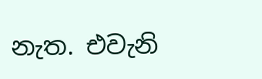නැත. එවැනි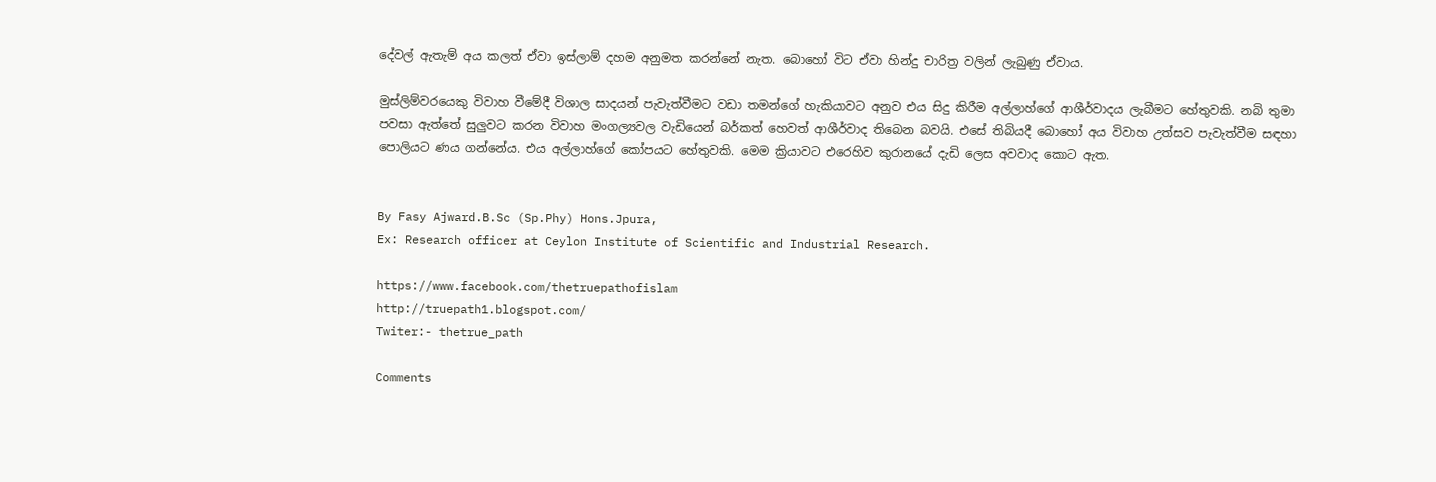දේවල් ඇතැම් අය කලත් ඒවා ඉස්ලාම් දහම අනුමත කරන්නේ නැත. බොහෝ විට ඒවා හින්දු චාරිත්‍ර වලින් ලැබුණු ඒවාය.

මුස්ලිම්වරයෙකු විවාහ වීමේදී විශාල සාදයන් පැවැත්වීමට වඩා තමන්ගේ හැකියාවට අනුව එය සිදු කිරීම අල්ලාහ්ගේ ආශීර්වාදය ලැබීමට හේතුවකි. නබි තුමා පවසා ඇත්තේ සුලුවට කරන විවාහ මංගල්‍යවල වැඩියෙන් බර්කත් හෙවත් ආශීර්වාද තිබෙන බවයි. එසේ තිබියදී බොහෝ අය විවාහ උත්සව පැවැත්වීම සඳහා පොලියට ණය ගන්නේය. එය අල්ලාහ්ගේ කෝපයට හේතුවකි. මෙම ක්‍රියාවට එරෙහිව කුරානයේ දැඩි ලෙස අවවාද කොට ඇත.


By Fasy Ajward.B.Sc (Sp.Phy) Hons.Jpura,
Ex: Research officer at Ceylon Institute of Scientific and Industrial Research.

https://www.facebook.com/thetruepathofislam
http://truepath1.blogspot.com/
Twiter:- thetrue_path

Comments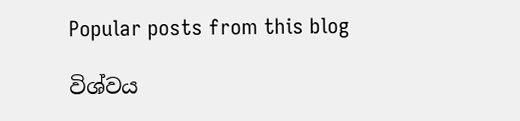Popular posts from this blog

විශ්වය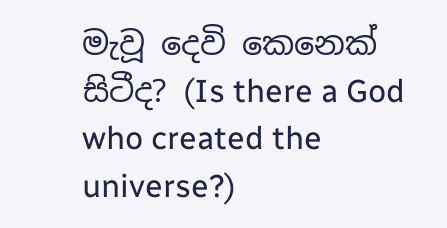මැවූ දෙවි කෙනෙක් සිටීද? (Is there a God who created the universe?)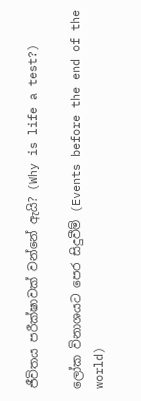ජීවිතය පරීක්ෂාවක් වන්නේ ඇයි? (Why is life a test?)

ලෝක විනාශයට පෙර සිදුවීම් (Events before the end of the world)